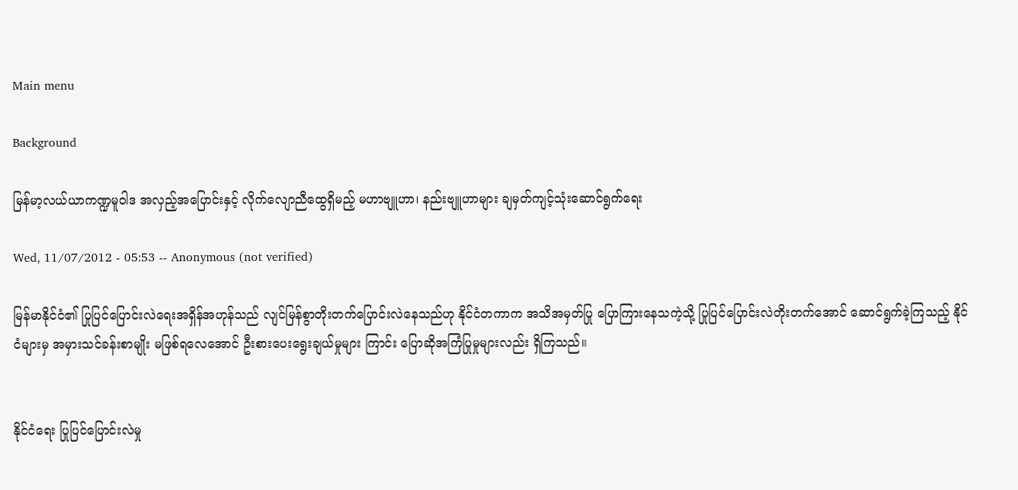Main menu

Background

မြန်မာ့လယ်ယာကဏ္ဍမူဝါဒ အလှည့်အပြောင်းနှင့် လိုက်လျောညီထွေရှိမည့် မဟာဗျူဟာ၊ နည်းဗျူဟာများ ချမှတ်ကျင့်သုံးဆောင်ရွက်ရေး

Wed, 11/07/2012 - 05:53 -- Anonymous (not verified)

မြန်မာနိုင်ငံ၏ ပြုပြင်ပြောင်းလဲရေးအရှိန်အဟုန်သည် လျင်မြန်စွာတိုးတက်ပြောင်းလဲနေသည်ဟု နိုင်ငံတကာက အသိအမှတ်ပြု ပြောကြားနေသကဲ့သို့ ပြုပြင်ပြောင်းလဲတိုးတက်အောင် ဆောင်ရွက်ခဲ့ကြသည့် နိုင်ငံများမှ အမှားသင်ခန်းစာမျိုး မဖြစ်ရလေအောင် ဦးစားပေးရွေးချယ်မှုများ ကြာင်း ပြောဆိုအကြံပြုမှုများလည်း ရှိကြသည်။


နိုင်ငံရေး ပြုပြင်ပြောင်းလဲမှု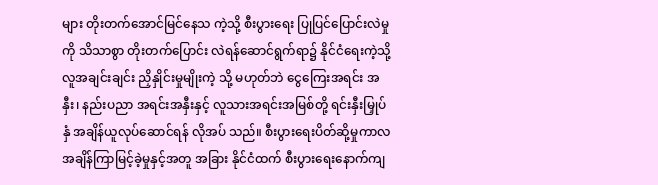များ တိုးတက်အောင်မြင်နေသ ကဲ့သို့ စီးပွားရေး ပြုပြင်ပြောင်းလဲမှုကို သိသာစွာ တိုးတက်ပြောင်း လဲရန်ဆောင်ရွက်ရာ၌ နိုင်ငံရေးကဲ့သို့ လူအချင်းချင်း ညှိနှိုင်းမှုမျိုးကဲ့ သို့ မဟုတ်ဘဲ ငွေကြေးအရင်း အနှီး၊ နည်းပညာ အရင်းအနှီးနှင့် လူသားအရင်းအမြစ်တို့ ရင်းနှီးမြှုပ်နှံ အချိန်ယူလုပ်ဆောင်ရန် လိုအပ် သည်။ စီးပွားရေးပိတ်ဆို့မှုကာလ အချိန်ကြာမြင့်ခဲ့မှုနှင့်အတူ အခြား နိုင်ငံထက် စီးပွားရေးနောက်ကျ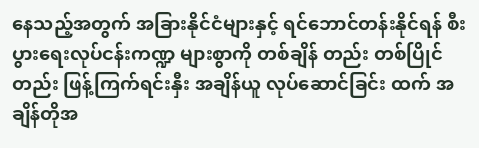နေသည့်အတွက် အခြားနိုင်ငံများနှင့် ရင်ဘောင်တန်းနိုင်ရန် စီးပွားရေးလုပ်ငန်းကဏ္ဍ များစွာကို တစ်ချိန် တည်း တစ်ပြိုင်တည်း ဖြန့်ကြက်ရင်းနှီး အချိန်ယူ လုပ်ဆောင်ခြင်း ထက် အချိန်တိုအ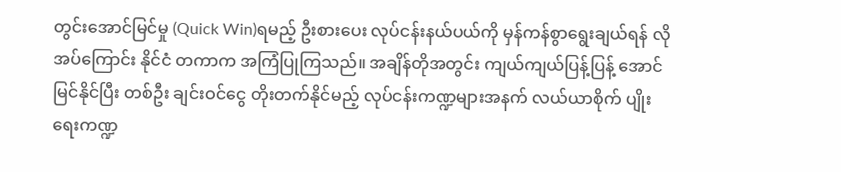တွင်းအောင်မြင်မှု (Quick Win)ရမည့် ဦးစားပေး လုပ်ငန်းနယ်ပယ်ကို မှန်ကန်စွာရွေးချယ်ရန် လိုအပ်ကြောင်း နိုင်ငံ တကာက အကြံပြုကြသည်။ အချိန်တိုအတွင်း ကျယ်ကျယ်ပြန့်ပြန့် အောင်မြင်နိုင်ပြီး တစ်ဦး ချင်းဝင်ငွေ တိုးတက်နိုင်မည့် လုပ်ငန်းကဏ္ဍများအနက် လယ်ယာစိုက် ပျိုးရေးကဏ္ဍ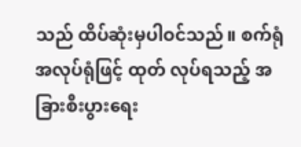သည် ထိပ်ဆုံးမှပါဝင်သည်။ စက်ရုံအလုပ်ရုံဖြင့် ထုတ် လုပ်ရသည့် အခြားစီးပွားရေး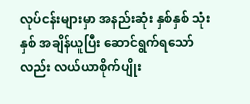လုပ်ငန်းများမှာ အနည်းဆုံး နှစ်နှစ် သုံးနှစ် အချိန်ယူပြီး ဆောင်ရွက်ရသော်လည်း လယ်ယာစိုက်ပျိုး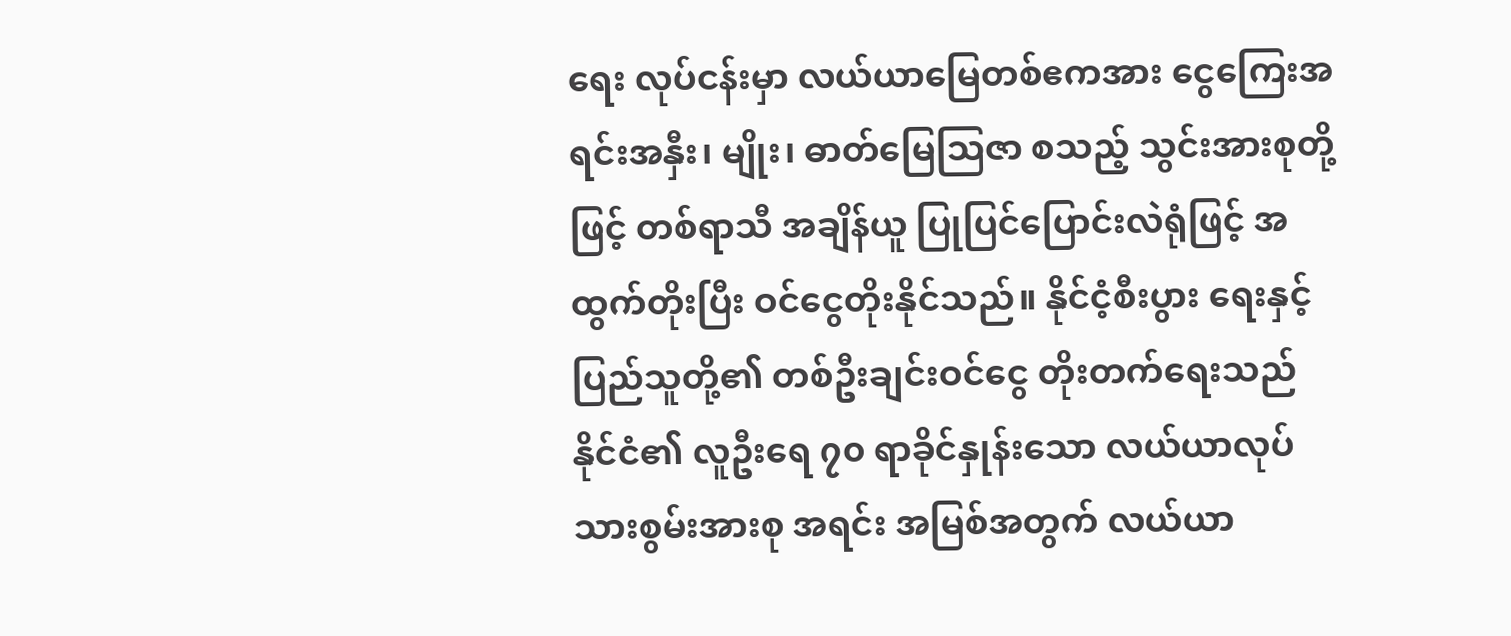ရေး လုပ်ငန်းမှာ လယ်ယာမြေတစ်ဧကအား ငွေကြေးအရင်းအနှီး၊ မျိုး၊ ဓာတ်မြေသြဇာ စသည့် သွင်းအားစုတို့ဖြင့် တစ်ရာသီ အချိန်ယူ ပြုပြင်ပြောင်းလဲရုံဖြင့် အထွက်တိုးပြီး ဝင်ငွေတိုးနိုင်သည်။ နိုင်ငံ့စီးပွား ရေးနှင့် ပြည်သူတို့၏ တစ်ဦးချင်းဝင်ငွေ တိုးတက်ရေးသည် နိုင်ငံ၏ လူဦးရေ ၇၀ ရာခိုင်နှုန်းသော လယ်ယာလုပ်သားစွမ်းအားစု အရင်း အမြစ်အတွက် လယ်ယာ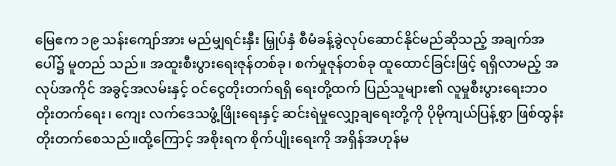မြေဧက ၁၉ သန်းကျော်အား မည်မျှရင်းနှီး မြှုပ်နှံ စီမံခန့်ခွဲလုပ်ဆောင်နိုင်မည်ဆိုသည့် အချက်အပေါ်၌ မူတည် သည်။ အထူးစီးပွားရေးဇုန်တစ်ခု၊ စက်မှုဇုန်တစ်ခု ထူထောင်ခြင်းဖြင့် ရရှိလာမည့် အလုပ်အကိုင် အခွင့်အလမ်းနှင့် ဝင်ငွေတိုးတက်ရရှိ ရေးတို့ထက် ပြည်သူများ၏ လူမှုစီးပွားရေးဘ၀ တိုးတက်ရေး၊ ကျေး လက်ဒေသဖွံ့ဖြိုးရေးနှင့် ဆင်းရဲမှုလျှော့ချရေးတို့ကို ပိုမိုကျယ်ပြန့်စွာ ဖြစ်ထွန်းတိုးတက်စေသည်။ထို့ကြောင့် အစိုးရက စိုက်ပျိုးရေးကို အရှိန်အဟုန်မ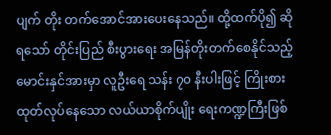ပျက် တိုး တက်အောင်အားပေးနေသည်။ ထို့ထက်ပို၍ ဆိုရသော် တိုင်းပြည် စီးပွားရေး အမြန်တိုးတက်စေနိုင်သည့် မောင်းနှင်အားမှာ လူဦးရေ သန်း ၇၀ နီးပါးဖြင့် ကြိုးစားထုတ်လုပ်နေသော လယ်ယာစိုက်ပျိုး ရေးကဏ္ဍကြီးဖြစ်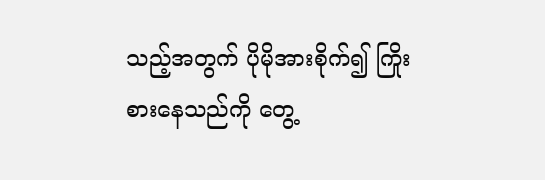သည့်အတွက် ပိုမိုအားစိုက်၍ ကြိုးစားနေသည်ကို တွေ့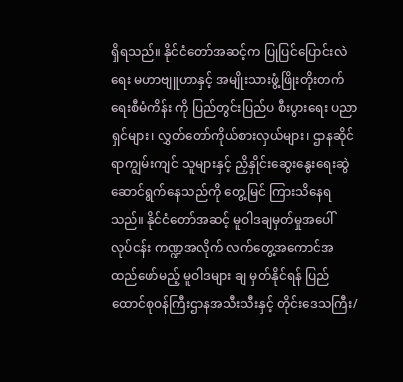ရှိရသည်။ နိုင်ငံတော်အဆင့်က ပြုပြင်ပြောင်းလဲရေး မဟာဗျူဟာနှင့် အမျိုးသားဖွံ့ဖြိုးတိုးတက်ရေးစီမံကိန်း ကို ပြည်တွင်းပြည်ပ စီးပွားရေး ပညာရှင်များ၊ လွှတ်တော်ကိုယ်စားလှယ်များ၊ ဌာနဆိုင်ရာကျွမ်းကျင် သူများနှင့် ညှိနှိုင်းဆွေးနွေးရေးဆွဲဆောင်ရွက်နေသည်ကို တွေ့မြင် ကြားသိနေရသည်။ နိုင်ငံတော်အဆင့် မူဝါဒချမှတ်မှုအပေါ် လုပ်ငန်း ကဏ္ဍအလိုက် လက်တွေ့အကောင်အထည်ဖော်မည့် မူဝါဒများ ချ မှတ်နိုင်ရန် ပြည်ထောင်စုဝန်ကြီးဌာနအသီးသီးနှင့် တိုင်းဒေသကြီး/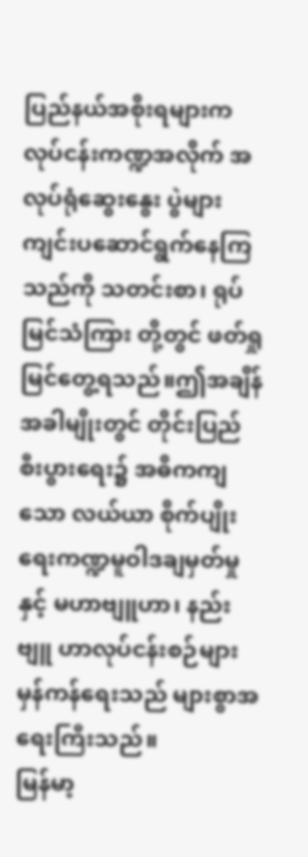ပြည်နယ်အစိုးရများက လုပ်ငန်းကဏ္ဍအလိုက် အလုပ်ရုံဆွေးနွေး ပွဲများ ကျင်းပဆောင်ရွက်နေကြသည်ကို သတင်းစာ၊ ရုပ်မြင်သံကြား တို့တွင် ဖတ်ရှုမြင်တွေ့ရသည်။ဤအချိန်အခါမျိုးတွင် တိုင်းပြည်စီးပွားရေး၌ အဓိကကျသော လယ်ယာ စိုက်ပျိုးရေးကဏ္ဍမူဝါဒချမှတ်မှုနှင့် မဟာဗျူဟာ၊ နည်းဗျူ ဟာလုပ်ငန်းစဉ်များ မှန်ကန်ရေးသည် များစွာအရေးကြီးသည်။
မြန်မာ့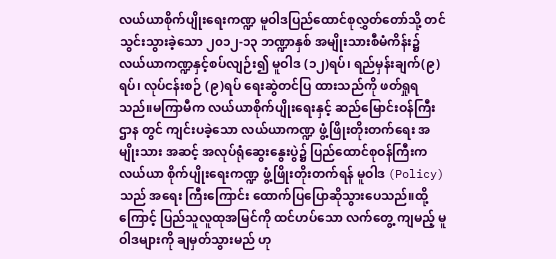လယ်ယာစိုက်ပျိုးရေးကဏ္ဍ မူဝါဒပြည်ထောင်စုလွှတ်တော်သို့ တင်သွင်းသွားခဲ့သော ၂၀၁၂-၁၃ ဘဏ္ဍာနှစ် အမျိုးသားစီမံကိန်း၌ လယ်ယာကဏ္ဍနှင့်စပ်လျဉ်း၍ မူဝါဒ (၁၂)ရပ်၊ ရည်မှန်းချက်(၉)ရပ်၊ လုပ်ငန်းစဉ် (၉)ရပ် ရေးဆွဲတင်ပြ ထားသည်ကို ဖတ်ရှုရသည်။မကြာမီက လယ်ယာစိုက်ပျိုးရေးနှင့် ဆည်မြောင်းဝန်ကြီးဌာန တွင် ကျင်းပခဲ့သော လယ်ယာကဏ္ဍ ဖွံ့ဖြိုးတိုးတက်ရေး အမျိုးသား အဆင့် အလုပ်ရုံဆွေးနွေးပွဲ၌ ပြည်ထောင်စုဝန်ကြီးက လယ်ယာ စိုက်ပျိုးရေးကဏ္ဍ ဖွံ့ဖြိုးတိုးတက်ရန် မူဝါဒ (Policy) သည် အရေး ကြီးကြောင်း ထောက်ပြပြောဆိုသွားပေသည်။ထို့ကြောင့် ပြည်သူလူထုအမြင်ကို ထင်ဟပ်သော လက်တွေ့ ကျမည့် မူဝါဒများကို ချမှတ်သွားမည် ဟု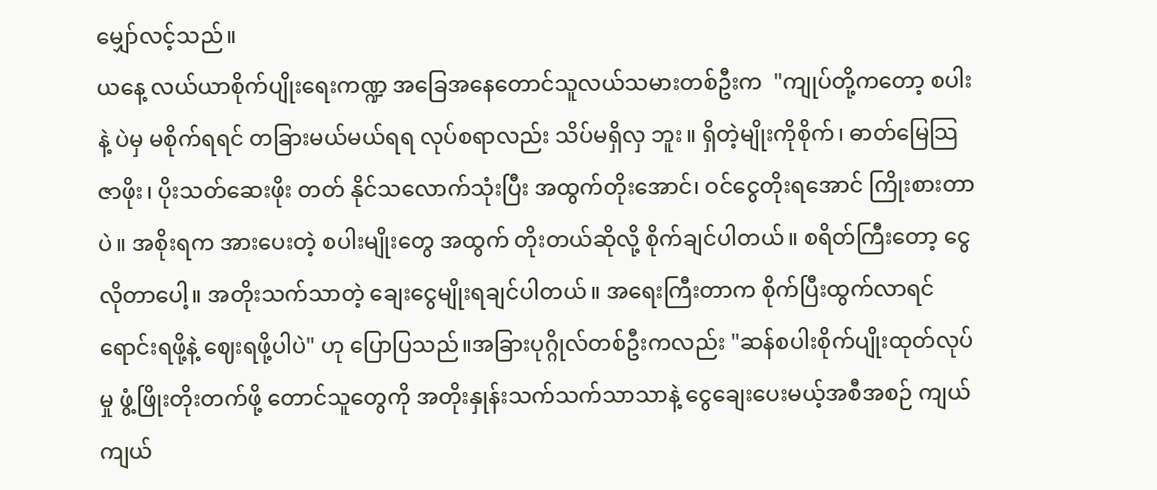မျှော်လင့်သည်။
ယနေ့ လယ်ယာစိုက်ပျိုးရေးကဏ္ဍ အခြေအနေတောင်သူလယ်သမားတစ်ဦးက  "ကျုပ်တို့ကတော့ စပါးနဲ့ ပဲမှ မစိုက်ရရင် တခြားမယ်မယ်ရရ လုပ်စရာလည်း သိပ်မရှိလှ ဘူး။ ရှိတဲ့မျိုးကိုစိုက်၊ ဓာတ်မြေသြဇာဖိုး၊ ပိုးသတ်ဆေးဖိုး တတ် နိုင်သလောက်သုံးပြီး အထွက်တိုးအောင်၊ ဝင်ငွေတိုးရအောင် ကြိုးစားတာပဲ။ အစိုးရက အားပေးတဲ့ စပါးမျိုးတွေ အထွက် တိုးတယ်ဆိုလို့ စိုက်ချင်ပါတယ်။ စရိတ်ကြီးတော့ ငွေလိုတာပေါ့။ အတိုးသက်သာတဲ့ ချေးငွေမျိုးရချင်ပါတယ်။ အရေးကြီးတာက စိုက်ပြီးထွက်လာရင် ရောင်းရဖို့နဲ့ ဈေးရဖို့ပါပဲ" ဟု ပြောပြသည်။အခြားပုဂ္ဂိုလ်တစ်ဦးကလည်း "ဆန်စပါးစိုက်ပျိုးထုတ်လုပ်မှု ဖွံ့ဖြိုးတိုးတက်ဖို့ တောင်သူတွေကို အတိုးနှုန်းသက်သက်သာသာနဲ့ ငွေချေးပေးမယ့်အစီအစဉ် ကျယ်ကျယ်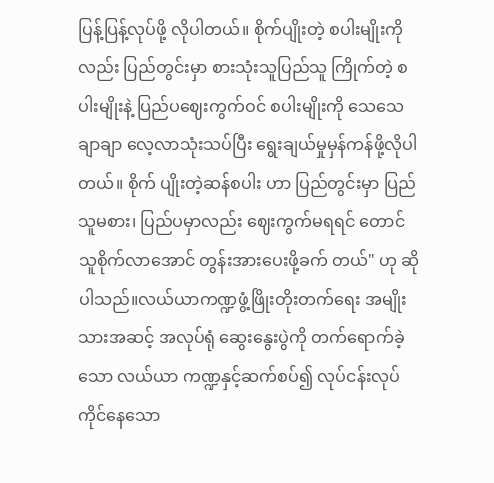ပြန့်ပြန့်လုပ်ဖို့ လိုပါတယ်။ စိုက်ပျိုးတဲ့ စပါးမျိုးကိုလည်း ပြည်တွင်းမှာ စားသုံးသူပြည်သူ ကြိုက်တဲ့ စပါးမျိုးနဲ့ ပြည်ပဈေးကွက်ဝင် စပါးမျိုးကို သေသေ ချာချာ လေ့လာသုံးသပ်ပြီး ရွေးချယ်မှုမှန်ကန်ဖို့လိုပါတယ်။ စိုက် ပျိုးတဲ့ဆန်စပါး ဟာ ပြည်တွင်းမှာ ပြည်သူမစား၊ ပြည်ပမှာလည်း ဈေးကွက်မရရင် တောင်သူစိုက်လာအောင် တွန်းအားပေးဖို့ခက် တယ်" ဟု ဆိုပါသည်။လယ်ယာကဏ္ဍဖွံ့ဖြိုးတိုးတက်ရေး အမျိုးသားအဆင့် အလုပ်ရုံ ဆွေးနွေးပွဲကို တက်ရောက်ခဲ့သော လယ်ယာ ကဏ္ဍနှင့်ဆက်စပ်၍ လုပ်ငန်းလုပ်ကိုင်နေသော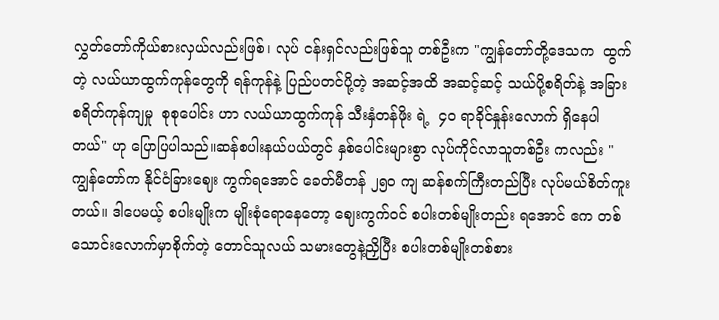လွှတ်တော်ကိုယ်စားလှယ်လည်းဖြစ်၊ လုပ် ငန်းရှင်လည်းဖြစ်သူ တစ်ဦးက "ကျွန်တော်တို့ဒေသက  ထွက်တဲ့ လယ်ယာထွက်ကုန်တွေကို ရန်ကုန်နဲ့ ပြည်ပတင်ပို့တဲ့ အဆင့်အထိ အဆင့်ဆင့် သယ်ပို့စရိတ်နဲ့ အခြားစရိတ်ကုန်ကျမှု  စုစုပေါင်း ဟာ လယ်ယာထွက်ကုန် သီးနှံတန်ဖိုး ရဲ့  ၄၀ ရာခိုင်နှုန်းလောက် ရှိနေပါတယ်" ဟု ပြောပြပါသည်။ဆန်စပါးနယ်ပယ်တွင် နှစ်ပေါင်းများစွာ လုပ်ကိုင်လာသူတစ်ဦး ကလည်း "ကျွန်တော်က နိုင်ငံခြားဈေး ကွက်ရအောင် ခေတ်မီတန် ၂၅၀ ကျ ဆန်စက်ကြီးတည်ပြီး လုပ်မယ်စိတ်ကူးတယ်။ ဒါပေမယ့် စပါးမျိုးက မျိုးစုံရောနေတော့ ဈေးကွက်ဝင် စပါးတစ်မျိုးတည်း ရအောင် ဧက တစ်သောင်းလောက်မှာစိုက်တဲ့ တောင်သူလယ် သမားတွေနဲ့ညှိပြီး စပါးတစ်မျိုးတစ်စား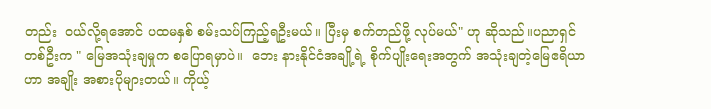တည်း  ဝယ်လို့ရအောင် ပထမနှစ် စမ်းသပ်ကြည့်ရဦးမယ်။ ပြီးမှ စက်တည်ဖို့ လုပ်မယ်" ဟု ဆိုသည်။ပညာရှင်တစ်ဦးက " မြေအသုံးချမှုက စပြောရမှာပဲ။  ဘေး နားနိုင်ငံအချို့ရဲ့ စိုက်ပျိုးရေးအတွက် အသုံးချတဲ့မြေဧရိယာဟာ အချိုး အစားပိုများတယ်။ ကိုယ့်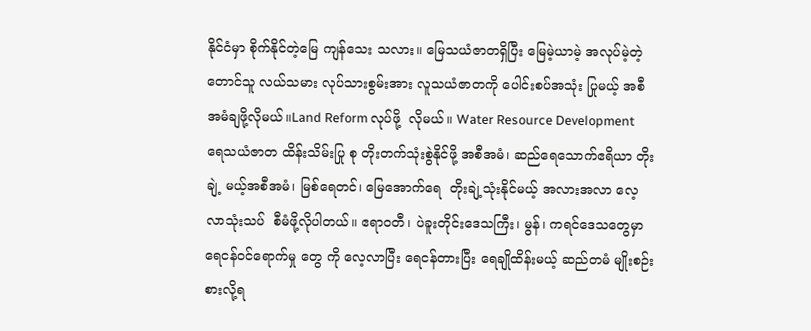နိုင်ငံမှာ စိုက်နိုင်တဲ့မြေ ကျန်သေး သလား။ မြေသယံဇာတရှိပြီး မြေမဲ့ယာမဲ့ အလုပ်မဲ့တဲ့ တောင်သူ လယ်သမား လုပ်သားစွမ်းအား လူသယံဇာတကို ပေါင်းစပ်အသုံး ပြုမယ့် အစီအမံချဖို့လိုမယ်။Land Reform လုပ်ဖို့  လိုမယ်။ Water Resource Development  ရေသယံဇာတ ထိန်းသိမ်းပြု စု တိုးတက်သုံးစွဲနိုင်ဖို့ အစီအမံ၊ ဆည်ရေသောက်ဧရိယာ တိုးချဲ့ မယ့်အစီအမံ၊ မြစ်ရေတင်၊ မြေအောက်ရေ  တိုးချဲ့သုံးနိုင်မယ့် အလားအလာ လေ့လာသုံးသပ်  စီမံဖို့လိုပါတယ်။ ဧရာဝတီ၊ ပဲခူးတိုင်းဒေသကြီး၊ မွန်၊ ကရင်ဒေသတွေမှာ ရေငန်ဝင်ရောက်မှု တွေ ကို လေ့လာပြီး ရေငန်တားပြီး ရေချိုထိန်းမယ့် ဆည်တမံ မျိုးစဉ်းစားလို့ရ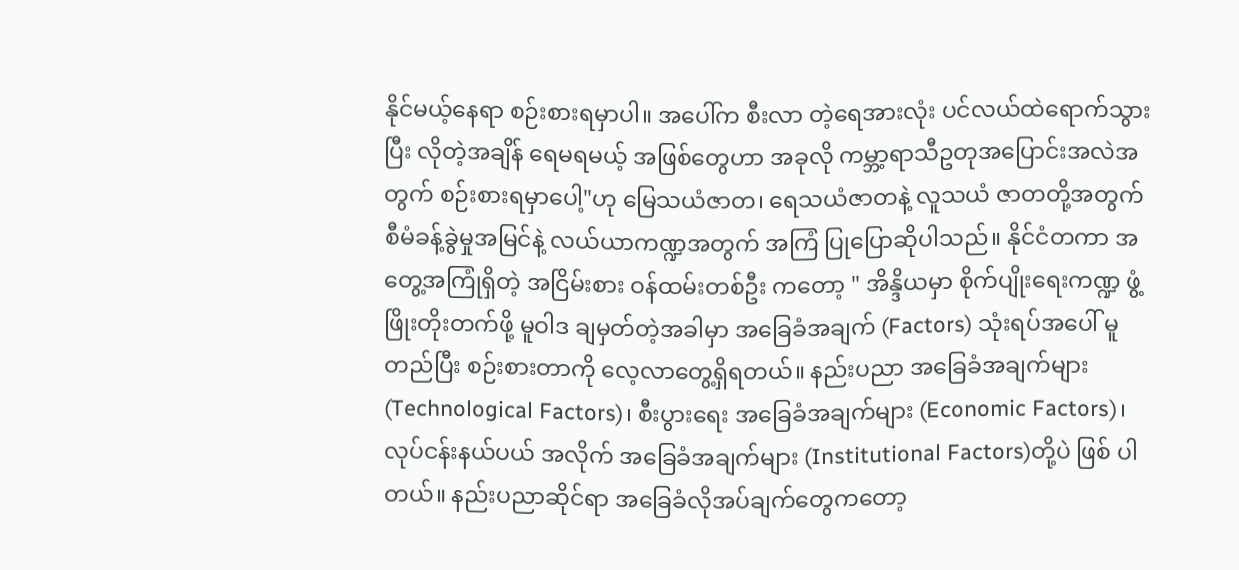နိုင်မယ့်နေရာ စဉ်းစားရမှာပါ။ အပေါ်က စီးလာ တဲ့ရေအားလုံး ပင်လယ်ထဲရောက်သွားပြီး လိုတဲ့အချိန် ရေမရမယ့် အဖြစ်တွေဟာ အခုလို ကမ္ဘာ့ရာသီဥတုအပြောင်းအလဲအတွက် စဉ်းစားရမှာပေါ့"ဟု မြေသယံဇာတ၊ ရေသယံဇာတနဲ့ လူသယံ ဇာတတို့အတွက် စီမံခန့်ခွဲမှုအမြင်နဲ့ လယ်ယာကဏ္ဍအတွက် အကြံ ပြုပြောဆိုပါသည်။ နိုင်ငံတကာ အတွေ့အကြုံရှိတဲ့ အငြိမ်းစား ဝန်ထမ်းတစ်ဦး ကတော့ " အိန္ဒိယမှာ စိုက်ပျိုးရေးကဏ္ဍ ဖွံ့ဖြိုးတိုးတက်ဖို့ မူဝါဒ ချမှတ်တဲ့အခါမှာ အခြေခံအချက် (Factors) သုံးရပ်အပေါ် မူတည်ပြီး စဉ်းစားတာကို လေ့လာတွေ့ရှိရတယ်။ နည်းပညာ အခြေခံအချက်များ (Technological Factors)၊ စီးပွားရေး အခြေခံအချက်များ (Economic Factors)၊ လုပ်ငန်းနယ်ပယ် အလိုက် အခြေခံအချက်များ (Institutional Factors)တို့ပဲ ဖြစ် ပါတယ်။ နည်းပညာဆိုင်ရာ အခြေခံလိုအပ်ချက်တွေကတော့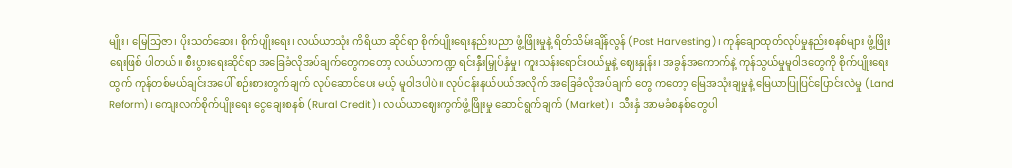မျိုး၊ မြေသြဇာ၊ ပိုးသတ်ဆေး၊ စိုက်ပျိုးရေး၊ လယ်ယာသုံး ကိရိယာ ဆိုင်ရာ စိုက်ပျိုးရေးနည်းပညာ ဖွံ့ဖြိုးမှုနဲ့ ရိတ်သိမ်းချိန်လွန် (Post Harvesting)၊ ကုန်ချောထုတ်လုပ်မှုနည်းစနစ်များ ဖွံ့ဖြိုးရေးဖြစ် ပါတယ်။ စီးပွားရေးဆိုင်ရာ အခြေခံလိုအပ်ချက်တွေကတော့ လယ်ယာကဏ္ဍ ရင်းနှီးမြှုပ်နှံမှု၊ ကူးသန်းရောင်းဝယ်မှုနဲ့ ဈေးနှုန်း၊ အခွန်အကောက်နဲ့ ကုန်သွယ်မှုမူဝါဒတွေကို စိုက်ပျိုးရေးထွက် ကုန်တစ်မယ်ချင်းအပေါ် စဉ်းစားတွက်ချက် လုပ်ဆောင်ပေး မယ့် မူဝါဒပါပဲ။ လုပ်ငန်းနယ်ပယ်အလိုက် အခြေခံလိုအပ်ချက် တွေ ကတော့ မြေအသုံးချမှုနဲ့ မြေယာပြုပြင်ပြောင်းလဲမှု (Land Reform)၊ ကျေးလက်စိုက်ပျိုးရေး ငွေချေးစနစ် (Rural Credit)၊ လယ်ယာဈေးကွက်ဖွံ့ဖြိုးမှု ဆောင်ရွက်ချက် (Market)၊  သီးနှံ အာမခံစနစ်တွေပါ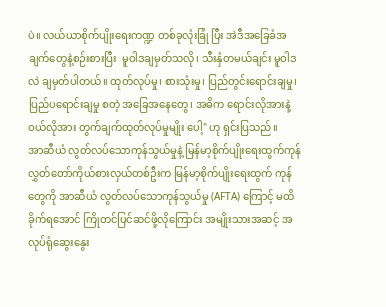ပဲ။ လယ်ယာစိုက်ပျိုးရေးကဏ္ဍ တစ်ခုလုံးခြုံ ပြီး အဲဒီအခြေခံအချက်တွေနဲ့စဉ်းစားပြီး  မူဝါဒချမှတ်သလို၊ သီးနှံတမယ်ချင်း မူဝါဒလဲ ချမှတ်ပါတယ်။ ထုတ်လုပ်မှု၊ စားသုံးမှု၊ ပြည်တွင်းရောင်းချမှု၊ ပြည်ပရောင်းချမှု စတဲ့ အခြေအနေတွေ၊ အဓိက ရောင်းလိုအားနဲ့ ဝယ်လိုအား တွက်ချက်ထုတ်လုပ်မှုမျိုး ပေါ့" ဟု ရှင်းပြသည်။
အာဆီယံ လွတ်လပ်သောကုန်သွယ်မှုနဲ့ မြန်မာ့စိုက်ပျိုးရေးထွက်ကုန်လွှတ်တော်ကိုယ်စားလှယ်တစ်ဦးက မြန်မာ့စိုက်ပျိုးရေးထွက် ကုန်တွေကို အာဆီယံ လွတ်လပ်သောကုန်သွယ်မှု (AFTA) ကြောင့် မထိခိုက်ရအောင် ကြိုတင်ပြင်ဆင်ဖို့လိုကြောင်း အမျိုးသားအဆင့် အလုပ်ရုံဆွေးနွေး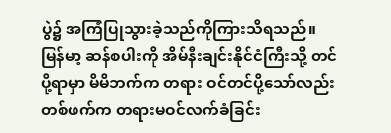ပွဲ၌ အကြံပြုသွားခဲ့သည်ကိုကြားသိရသည်။ မြန်မာ့ ဆန်စပါးကို အိမ်နီးချင်းနိုင်ငံကြီးသို့ တင်ပို့ရာမှာ မိမိဘက်က တရား ဝင်တင်ပို့သော်လည်း တစ်ဖက်က တရားမဝင်လက်ခံခြင်း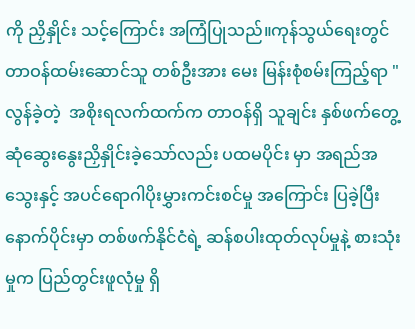ကို ညှိနှိုင်း သင့်ကြောင်း အကြံပြုသည်။ကုန်သွယ်ရေးတွင် တာဝန်ထမ်းဆောင်သူ တစ်ဦးအား မေး မြန်းစုံစမ်းကြည့်ရာ "လွန်ခဲ့တဲ့  အစိုးရလက်ထက်က တာဝန်ရှိ သူချင်း နှစ်ဖက်တွေ့ဆုံဆွေးနွေးညှိနှိုင်းခဲ့သော်လည်း ပထမပိုင်း မှာ အရည်အသွေးနှင့် အပင်ရောဂါပိုးမွှားကင်းစင်မှု အကြောင်း ပြခဲ့ပြီး နောက်ပိုင်းမှာ တစ်ဖက်နိုင်ငံရဲ့ ဆန်စပါးထုတ်လုပ်မှုနဲ့ စားသုံးမှုက ပြည်တွင်းဖူလုံမှု ရှိ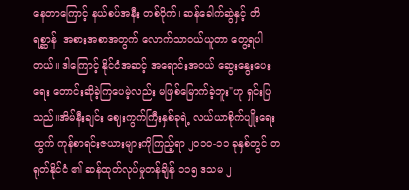နေတာကြောင့် နယ်စပ်အနီး တစ်ဝိုက်၊ ဆန်ခေါက်ဆွဲနှင့် တိရစ္ဆာန်  အစားအစာအတွက် လောက်သာဝယ်ယူတာ တွေ့ရပါတယ်။ ဒါကြောင့် နိုင်ငံအဆင့် အရောင်းအဝယ် ဆွေးနွေးပေးရေး တောင်းဆိုခဲ့ကြပေမဲ့လည်း မဖြစ်မြောက်ခဲ့ဘူး"ဟု ရှင်းပြသည်။အိမ်နီးချင်း ဈေးကွက်ကြီးနှစ်ခုရဲ့ လယ်ယာစိုက်ပျိုးရေး ထွက် ကုန်စာရင်းဇယားများကိုကြည့်ရာ ၂၀၁၀-၁၁ ခုနှစ်တွင် တရုတ်နိုင်ငံ ၏ ဆန်ထုတ်လုပ်မှုတန်ချိန် ၁၁၅ ဒသမ ၂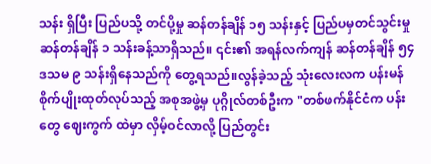သန်း ရှိပြီး ပြည်ပသို့ တင်ပို့မှု ဆန်တန်ချိန် ၁၅ သန်းနှင့် ပြည်ပမှတင်သွင်းမှု ဆန်တန်ချိန် ၁ သန်းခန့်သာရှိသည်။ ၎င်း၏ အရန်လက်ကျန် ဆန်တန်ချိန် ၅၄ ဒသမ ၉ သန်းရှိနေသည်ကို တွေ့ရသည်။လွန်ခဲ့သည့် သုံးလေးလက ပန်းမန်စိုက်ပျိုးထုတ်လုပ်သည့် အစုအဖွဲ့မှ ပုဂ္ဂိုလ်တစ်ဦးက "တစ်ဖက်နိုင်ငံက ပန်းတွေ ဈေးကွက် ထဲမှာ လှိမ့်ဝင်လာလို့ ပြည်တွင်း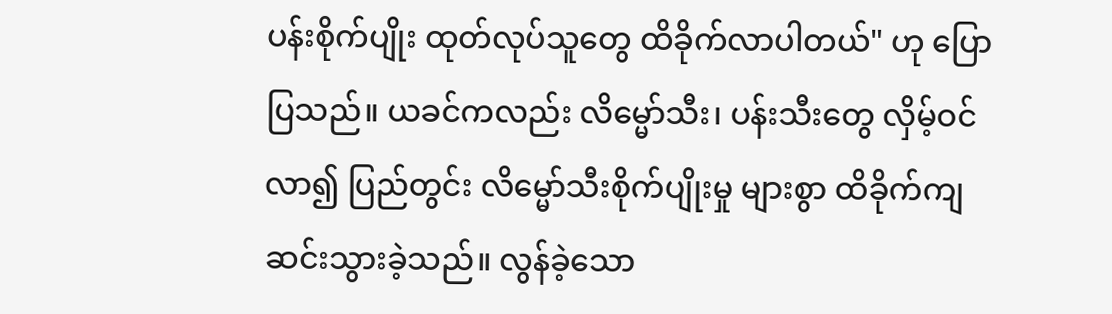ပန်းစိုက်ပျိုး ထုတ်လုပ်သူတွေ ထိခိုက်လာပါတယ်" ဟု ပြောပြသည်။ ယခင်ကလည်း လိမ္မော်သီး၊ ပန်းသီးတွေ လှိမ့်ဝင်လာ၍ ပြည်တွင်း လိမ္မော်သီးစိုက်ပျိုးမှု များစွာ ထိခိုက်ကျဆင်းသွားခဲ့သည်။ လွန်ခဲ့သော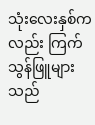သုံးလေးနှစ်ကလည်း ကြက်သွန်ဖြူများသည်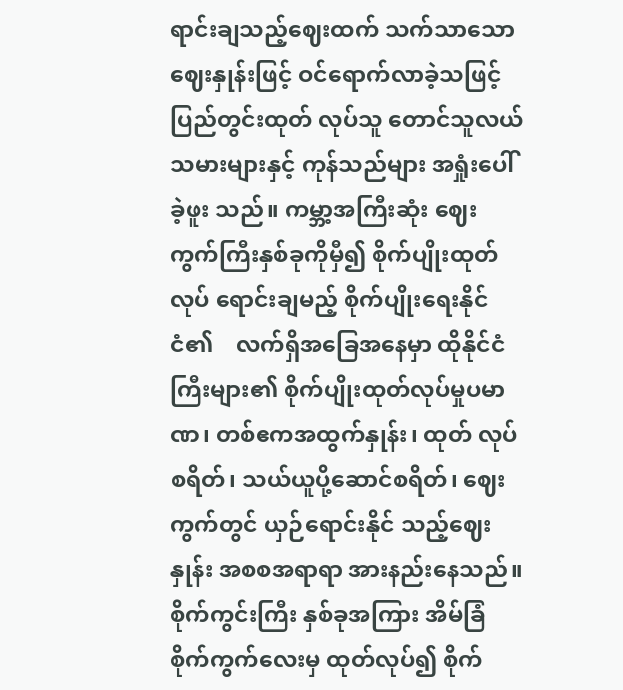ရာင်းချသည့်ဈေးထက် သက်သာသော ဈေးနှုန်းဖြင့် ဝင်ရောက်လာခဲ့သဖြင့် ပြည်တွင်းထုတ် လုပ်သူ တောင်သူလယ်သမားများနှင့် ကုန်သည်များ အရှုံးပေါ်ခဲ့ဖူး သည်။ ကမ္ဘာ့အကြီးဆုံး ဈေးကွက်ကြီးနှစ်ခုကိုမှီ၍ စိုက်ပျိုးထုတ်လုပ် ရောင်းချမည့် စိုက်ပျိုးရေးနိုင်ငံ၏    လက်ရှိအခြေအနေမှာ ထိုနိုင်ငံ ကြီးများ၏ စိုက်ပျိုးထုတ်လုပ်မှုပမာဏ၊ တစ်ဧကအထွက်နှုန်း၊ ထုတ် လုပ်စရိတ်၊ သယ်ယူပို့ဆောင်စရိတ်၊ ဈေးကွက်တွင် ယှဉ်ရောင်းနိုင် သည့်ဈေးနှုန်း အစစအရာရာ အားနည်းနေသည်။ စိုက်ကွင်းကြီး နှစ်ခုအကြား အိမ်ခြံစိုက်ကွက်လေးမှ ထုတ်လုပ်၍ စိုက်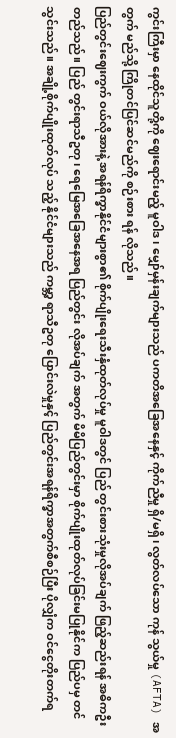ကွင်းကြီးမှာ နေထိုင်သူတို့ကို ဈေးရောင်းမည့် မူဝါဒ၊ မျှော်မှန်းချက်များသည် ပကတိအခြေအနေနှင့် ကိုက်ညီမှု ရှိ/မရှိ၊ လွတ်လပ်သော ကုန် သွယ်မှု (AFTA) အတွက် မည်သို့ ကြိုတင်ပြင်ဆင်မည်ကို စဉ်းစား ရန် လိုသည်။
ပြည်တွင်းဈေးကွက် ဝယ်လိုအားနဲ့ အရန်ရိက္ခာနိုင်ငံများစွာ၏ စိုက်ပျိုးရေးသီးနှံထုတ်လုပ်မှု မူဝါဒတွင် ပြည် တွင်းစားသုံးမှုလိုအပ်ချက် ဖြည့်ဆည်းရန် အဓိကဦးတည်သည်။ ပြည် တွင်းရာသီဥတု၊ ရေမြေအခြေအနေအရ ပြည်တွင်း လိုအပ်ချက် အတွက် မိမိပြည်တွင်းမှာ စိုက်ပျိုးထုတ်လုပ်ခြင်းမပြုနိုင်က ပြည်ပမှ တင်သွင်းသည်။ အချို့စိုက်ပျိုးထုတ်လုပ် သည့် နိုင်ငံများသည် ကမ္ဘာ့ ရာသီဥတု ပြောင်းလဲမှုနှင့် ပြည်တွင်းအရန်ရိက္ခာအတွက်စီစဉ်ပြီး ပိုလျှံက ဝင်ငွေတိုးတက်ရ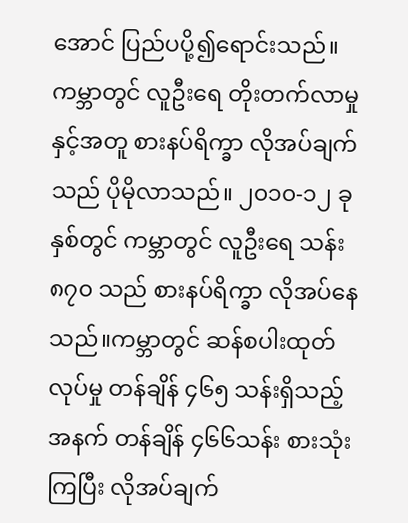အောင် ပြည်ပပို့၍ရောင်းသည်။ကမ္ဘာတွင် လူဦးရေ တိုးတက်လာမှုနှင့်အတူ စားနပ်ရိက္ခာ လိုအပ်ချက်သည် ပိုမိုလာသည်။ ၂၀၁၀-၁၂ ခုနှစ်တွင် ကမ္ဘာတွင် လူဦးရေ သန်း ၈၇၀ သည် စားနပ်ရိက္ခာ လိုအပ်နေသည်။ကမ္ဘာတွင် ဆန်စပါးထုတ်လုပ်မှု တန်ချိန် ၄၆၅ သန်းရှိသည့် အနက် တန်ချိန် ၄၆၆သန်း စားသုံးကြပြီး လိုအပ်ချက်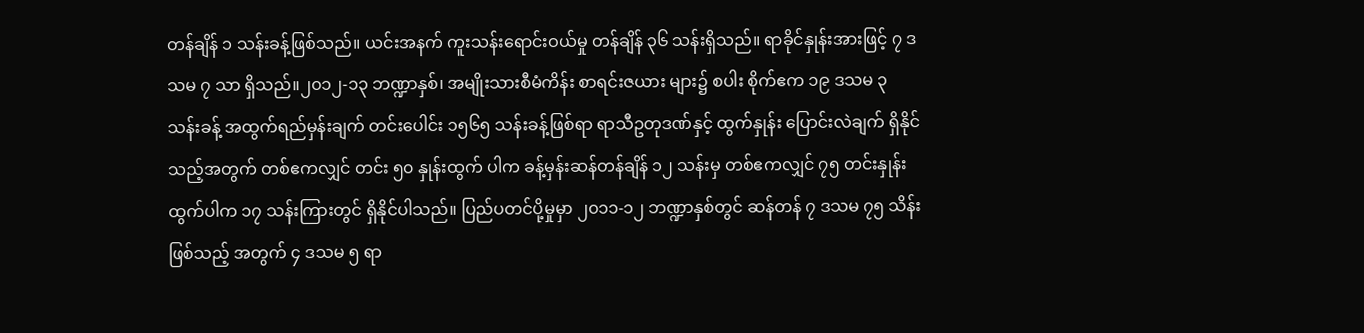တန်ချိန် ၁ သန်းခန့်ဖြစ်သည်။ ယင်းအနက် ကူးသန်းရောင်းဝယ်မှု တန်ချိန် ၃၆ သန်းရှိသည်။ ရာခိုင်နှုန်းအားဖြင့် ၇ ဒသမ ၇ သာ ရှိသည်။၂၀၁၂-၁၃ ဘဏ္ဍာနှစ်၊ အမျိုးသားစီမံကိန်း စာရင်းဇယား များ၌ စပါး စိုက်ဧက ၁၉ ဒသမ ၃ သန်းခန့် အထွက်ရည်မှန်းချက် တင်းပေါင်း ၁၅၆၅ သန်းခန့်ဖြစ်ရာ ရာသီဥတုဒဏ်နှင့် ထွက်နှုန်း ပြောင်းလဲချက် ရှိနိုင်သည့်အတွက် တစ်ဧကလျှင် တင်း ၅၀ နှုန်းထွက် ပါက ခန့်မှန်းဆန်တန်ချိန် ၁၂ သန်းမှ တစ်ဧကလျှင် ၇၅ တင်းနှုန်း ထွက်ပါက ၁၇ သန်းကြားတွင် ရှိနိုင်ပါသည်။ ပြည်ပတင်ပို့မှုမှာ ၂၀၁၁-၁၂ ဘဏ္ဍာနှစ်တွင် ဆန်တန် ၇ ဒသမ ၇၅ သိန်းဖြစ်သည့် အတွက် ၄ ဒသမ ၅ ရာ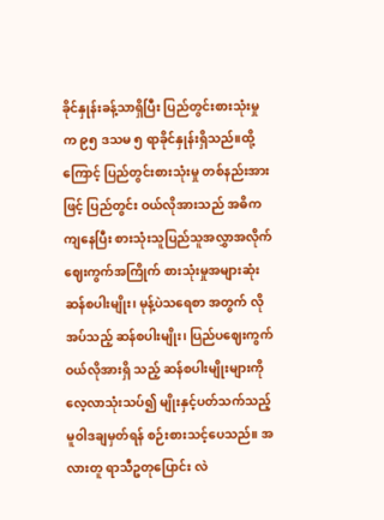ခိုင်နှုန်းခန့်သာရှိပြီး ပြည်တွင်းစားသုံးမှုက ၉၅ ဒသမ ၅ ရာခိုင်နှုန်းရှိသည်။ထို့ကြောင့် ပြည်တွင်းစားသုံးမှု တစ်နည်းအားဖြင့် ပြည်တွင်း ဝယ်လိုအားသည် အဓိကကျနေပြီး စားသုံးသူပြည်သူအလွှာအလိုက် ဈေးကွက်အကြိုက် စားသုံးမှုအများဆုံး ဆန်စပါးမျိုး၊ မုန့်ပဲသရေစာ အတွက် လိုအပ်သည့် ဆန်စပါးမျိုး၊ ပြည်ပဈေးကွက် ဝယ်လိုအားရှိ သည့် ဆန်စပါးမျိုးများကို လေ့လာသုံးသပ်၍ မျိုးနှင့်ပတ်သက်သည့် မူဝါဒချမှတ်ရန် စဉ်းစားသင့်ပေသည်။ အလားတူ ရာသီဥတုပြောင်း လဲ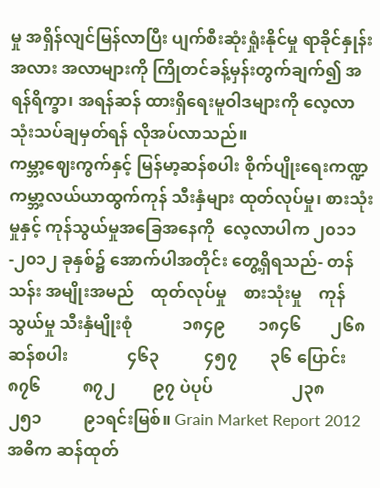မှု အရှိန်လျင်မြန်လာပြီး ပျက်စီးဆုံးရှုံးနိုင်မှု ရာခိုင်နှုန်း အလား အလာများကို ကြိုတင်ခန့်မှန်းတွက်ချက်၍ အရန်ရိက္ခာ၊ အရန်ဆန် ထားရှိရေးမူဝါဒများကို လေ့လာသုံးသပ်ချမှတ်ရန် လိုအပ်လာသည်။
ကမ္ဘာ့ဈေးကွက်နှင့် မြန်မာ့ဆန်စပါး စိုက်ပျိုးရေးကဏ္ဍကမ္ဘာ့လယ်ယာထွက်ကုန် သီးနှံများ ထုတ်လုပ်မှု၊ စားသုံးမှုနှင့် ကုန်သွယ်မှုအခြေအနေကို  လေ့လာပါက ၂၀၁၁-၂၀၁၂ ခုနှစ်၌ အောက်ပါအတိုင်း တွေ့ရှိရသည်- တန်သန်း အမျိုးအမည်    ထုတ်လုပ်မှု    စားသုံးမှု    ကုန်သွယ်မှု သီးနှံမျိုးစုံ            ၁၈၄၉        ၁၈၄၆       ၂၆၈ ဆန်စပါး              ၄၆၃           ၄၅၇        ၃၆ ပြောင်း                ၈၇၆          ၈၇၂         ၉၇ ပဲပုပ်                   ၂၃၈         ၂၅၁          ၉၁ရင်းမြစ်။ Grain Market Report 2012အဓိက ဆန်ထုတ်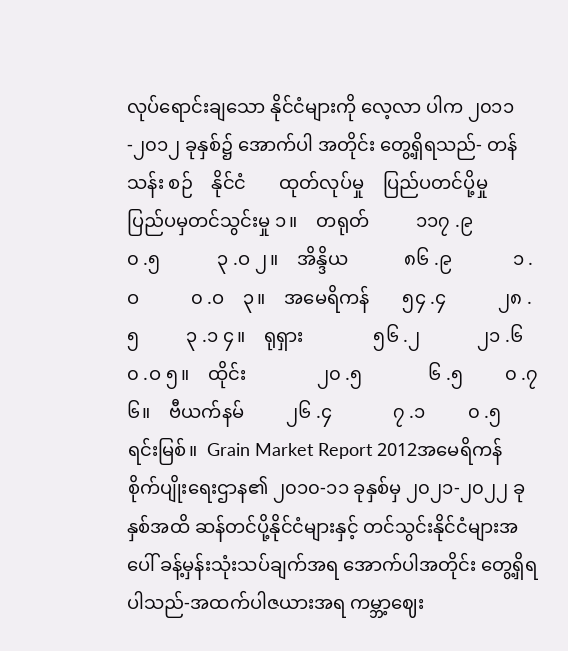လုပ်ရောင်းချသော နိုင်ငံများကို လေ့လာ ပါက ၂၀၁၁-၂၀၁၂ ခုနှစ်၌ အောက်ပါ အတိုင်း တွေ့ရှိရသည်- တန်သန်း စဉ်    နိုင်ငံ       ထုတ်လုပ်မှု    ပြည်ပတင်ပို့မှု    ပြည်ပမှတင်သွင်းမှု ၁။    တရုတ်          ၁၁၇ .၉            ၀ .၅            ၃ .ဝ ၂။    အိန္ဒိယ            ၈၆ .၉             ၁ .ဝ           ၀ .ဝ    ၃။    အမေရိကန်       ၅၄ .၄           ၂၈ .၅          ၃ .၁ ၄။    ရုရှား               ၅၆ .၂            ၂၁ .၆         ၀ .ဝ ၅။    ထိုင်း               ၂၀ .၅              ၆ .၅         ၀ .၇ ၆။    ဗီယက်နမ်         ၂၆ .၄             ၇ .၁         ၀ .၅    ရင်းမြစ်။  Grain Market Report 2012အမေရိကန် စိုက်ပျိုးရေးဌာန၏ ၂၀၁၀-၁၁ ခုနှစ်မှ ၂၀၂၁-၂၀၂၂ ခုနှစ်အထိ ဆန်တင်ပို့နိုင်ငံများနှင့် တင်သွင်းနိုင်ငံများအပေါ် ခန့်မှန်းသုံးသပ်ချက်အရ အောက်ပါအတိုင်း တွေ့ရှိရပါသည်-အထက်ပါဇယားအရ ကမ္ဘာ့ဈေး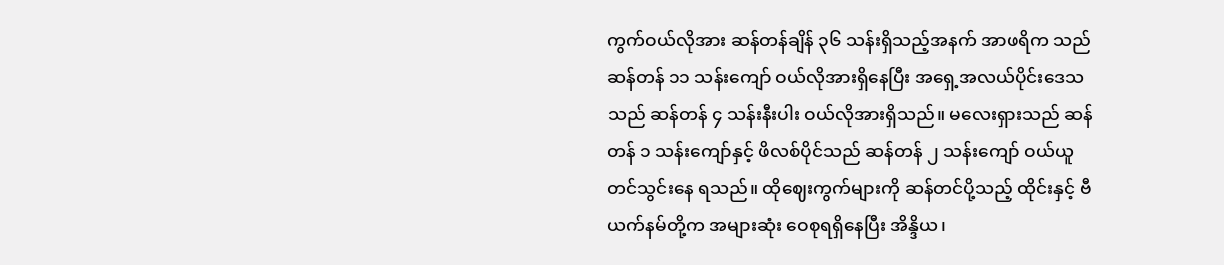ကွက်ဝယ်လိုအား ဆန်တန်ချိန် ၃၆ သန်းရှိသည့်အနက် အာဖရိက သည် ဆန်တန် ၁၁ သန်းကျော် ဝယ်လိုအားရှိနေပြီး အရှေ့အလယ်ပိုင်းဒေသသည် ဆန်တန် ၄ သန်းနီးပါး ဝယ်လိုအားရှိသည်။ မလေးရှားသည် ဆန်တန် ၁ သန်းကျော်နှင့် ဖိလစ်ပိုင်သည် ဆန်တန် ၂ သန်းကျော် ဝယ်ယူတင်သွင်းနေ ရသည်။ ထိုဈေးကွက်များကို ဆန်တင်ပို့သည့် ထိုင်းနှင့် ဗီယက်နမ်တို့က အများဆုံး ဝေစုရရှိနေပြီး အိန္ဒိယ၊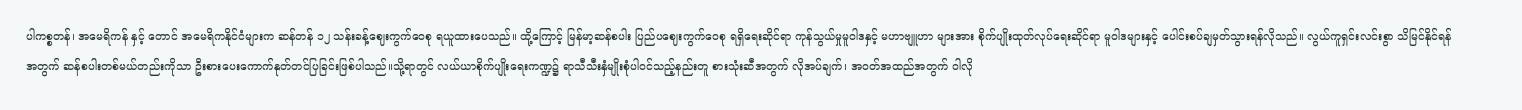ပါကစ္စတန်၊ အမေရိကန် နှင့် တောင် အမေရိကနိုင်ငံများက ဆန်တန် ၁၂ သန်းခန့်ဈေးကွက်ဝေစု ရယူထားပေသည်။ ထို့ကြောင့် မြန်မာ့ဆန်စပါး ပြည်ပဈေးကွက်ဝေစု ရရှိရေးဆိုင်ရာ ကုန်သွယ်မှုမူဝါဒနှင့် မဟာဗျူဟာ များအား စိုက်ပျိုးထုတ်လုပ်ရေးဆိုင်ရာ မူဝါဒများနှင့် ပေါင်းစပ်ချမှတ်သွားရန်လိုသည်။ လွယ်ကူရှင်းလင်းစွာ သိမြင်နိုင်ရန်အတွက် ဆန်စပါးတစ်မယ်တည်းကိုသာ ဦးစားပေးကောက်နုတ်တင်ပြခြင်းဖြစ်ပါသည်။သို့ရာတွင် လယ်ယာစိုက်ပျိုးရေးကဏ္ဍ၌ ရာသီသီးနှံမျိုးစုံပါဝင်သည့်နည်းတူ စားသုံးဆီအတွက် လိုအပ်ချက်၊ အဝတ်အထည်အတွက် ဝါလို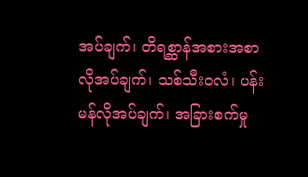အပ်ချက်၊ တိရစ္ဆာန်အစားအစာ လိုအပ်ချက်၊ သစ်သီးဝလံ၊ ပန်းမန်လိုအပ်ချက်၊ အခြားစက်မှု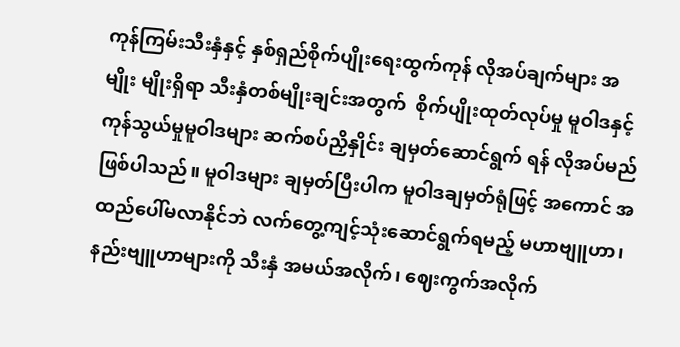ကုန်ကြမ်းသီးနှံနှင့် နှစ်ရှည်စိုက်ပျိုးရေးထွက်ကုန် လိုအပ်ချက်များ အမျိုး မျိုးရှိရာ သီးနှံတစ်မျိုးချင်းအတွက်  စိုက်ပျိုးထုတ်လုပ်မှု မူဝါဒနှင့် ကုန်သွယ်မှုမူဝါဒများ ဆက်စပ်ညှိနှိုင်း ချမှတ်ဆောင်ရွက် ရန် လိုအပ်မည်ဖြစ်ပါသည်။ မူဝါဒများ ချမှတ်ပြီးပါက မူဝါဒချမှတ်ရုံဖြင့် အကောင် အထည်ပေါ်မလာနိုင်ဘဲ လက်တွေ့ကျင့်သုံးဆောင်ရွက်ရမည့် မဟာဗျူဟာ၊ နည်းဗျူဟာများကို သီးနှံ အမယ်အလိုက်၊ ဈေးကွက်အလိုက်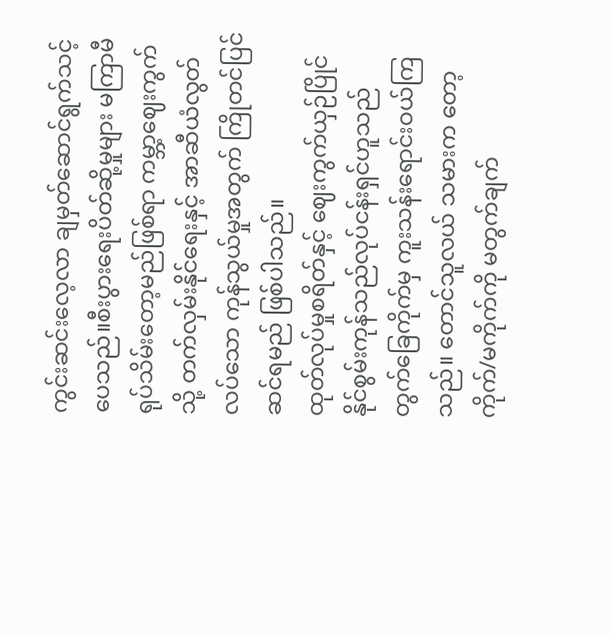ကွင်းဆင်းလေ့လာ ချမှတ်ဆောင်ရွက်သင့်ပေသည်။စီးပွားရေးပိတ်ဆို့မှုများ မကြာမီရုပ်သိမ်းတော့မည်ဖြစ်ရာ ကမ္ဘာ့ဈေးကွက်သို့ တက်လှမ်းနိုင်ရေးနှင့် အာဆီယံလွတ်လပ်သော ကုန်သွယ်မှုအတွက် ကြိုတင်ပြင်ဆင်ရမည် ဖြစ်ပါသည်။
ထုတ်လုပ်မှုစရိတ်နှင့် ဈေးကွက်ယှဉ်ပြိုင်နိုင်စွမ်းကုန်သည်လုပ်ငန်းရှင်ဟူသည်  တွက်ခြေကိုက်မှ ကူးသန်းရောင်းဝယ်ကြသည်။ တောင်သူလယ် သမားက တော့ ကိုက်/မကိုက်ကို မတွက်ချက်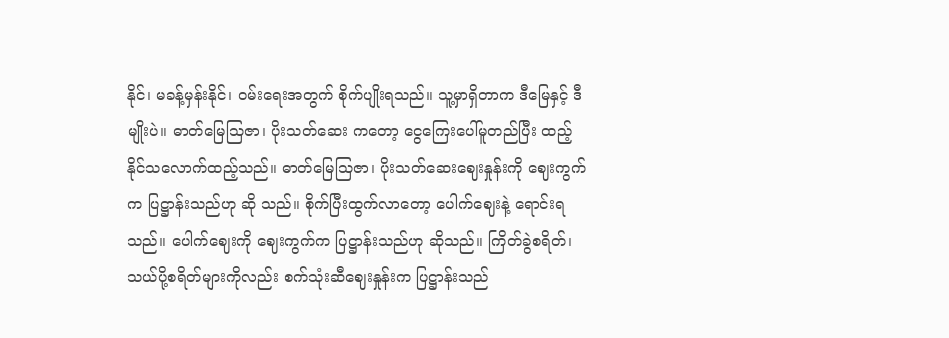နိုင်၊ မခန့်မှန်းနိုင်၊ ဝမ်းရေးအတွက် စိုက်ပျိုးရသည်။ သူ့မှာရှိတာက ဒီမြေနှင့် ဒီမျိုးပဲ။ ဓာတ်မြေသြဇာ၊ ပိုးသတ်ဆေး ကတော့ ငွေကြေးပေါ်မူတည်ပြီး ထည့် နိုင်သလောက်ထည့်သည်။ ဓာတ်မြေသြဇာ၊ ပိုးသတ်ဆေးဈေးနှုန်းကို ဈေးကွက်က ပြဋ္ဌာန်းသည်ဟု ဆို သည်။ စိုက်ပြီးထွက်လာတော့ ပေါက်ဈေးနဲ့ ရောင်းရသည်။ ပေါက်ဈေးကို ဈေးကွက်က ပြဋ္ဌာန်းသည်ဟု ဆိုသည်။ ကြိတ်ခွဲစရိတ်၊ သယ်ပို့စရိတ်များကိုလည်း စက်သုံးဆီဈေးနှုန်းက ပြဋ္ဌာန်းသည်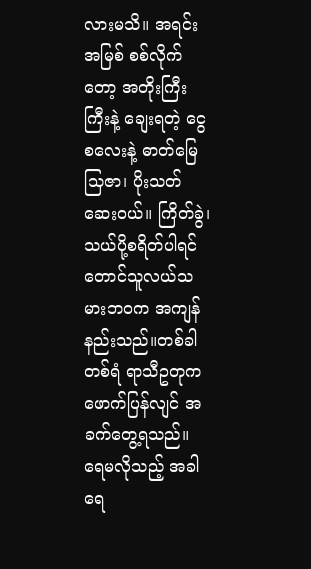လားမသိ။ အရင်းအမြစ် စစ်လိုက်တော့ အတိုးကြီးကြီးနဲ့ ချေးရတဲ့ ငွေစလေးနဲ့ ဓာတ်မြေသြဇာ၊ ပိုးသတ်ဆေးဝယ်။ ကြိတ်ခွဲ၊ သယ်ပို့စရိတ်ပါရင် တောင်သူလယ်သမားဘဝက အကျန်နည်းသည်။တစ်ခါတစ်ရံ ရာသီဥတုက ဖောက်ပြန်လျင် အခက်တွေ့ရသည်။ ရေမလိုသည့် အခါ ရေ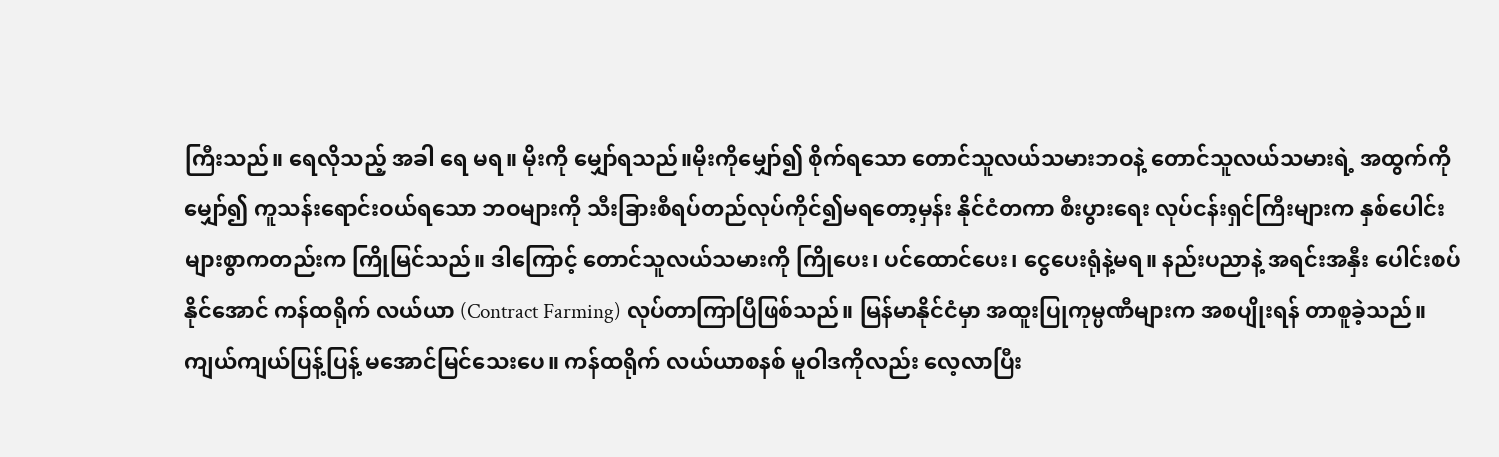ကြီးသည်။ ရေလိုသည့် အခါ ရေ မရ။ မိုးကို မျှော်ရသည်။မိုးကိုမျှော်၍ စိုက်ရသော တောင်သူလယ်သမားဘဝနဲ့ တောင်သူလယ်သမားရဲ့ အထွက်ကိုမျှော်၍ ကူသန်းရောင်းဝယ်ရသော ဘဝများကို သီးခြားစီရပ်တည်လုပ်ကိုင်၍မရတော့မှန်း နိုင်ငံတကာ စီးပွားရေး လုပ်ငန်းရှင်ကြီးများက နှစ်ပေါင်းများစွာကတည်းက ကြိုမြင်သည်။ ဒါကြောင့် တောင်သူလယ်သမားကို ကြိုပေး၊ ပင်ထောင်ပေး၊ ငွေပေးရုံနဲ့မရ။ နည်းပညာနဲ့ အရင်းအနှီး ပေါင်းစပ်နိုင်အောင် ကန်ထရိုက် လယ်ယာ (Contract Farming) လုပ်တာကြာပြီဖြစ်သည်။ မြန်မာနိုင်ငံမှာ အထူးပြုကုမ္ပဏီများက အစပျိုးရန် တာစူခဲ့သည်။ ကျယ်ကျယ်ပြန့်ပြန့် မအောင်မြင်သေးပေ။ ကန်ထရိုက် လယ်ယာစနစ် မူဝါဒကိုလည်း လေ့လာပြီး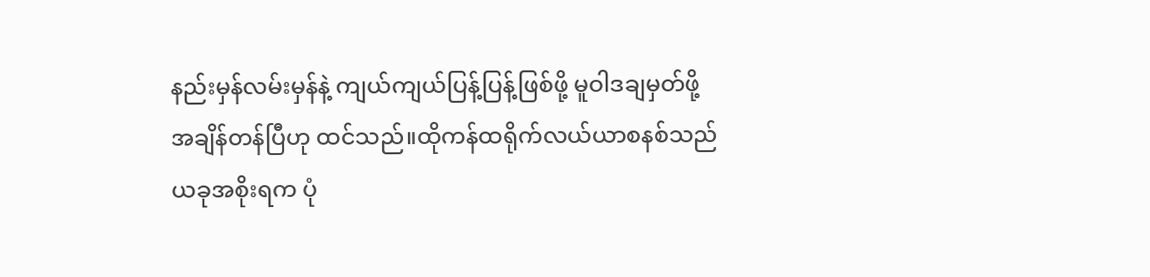နည်းမှန်လမ်းမှန်နဲ့ ကျယ်ကျယ်ပြန့်ပြန့်ဖြစ်ဖို့ မူဝါဒချမှတ်ဖို့ အချိန်တန်ပြီဟု ထင်သည်။ထိုကန်ထရိုက်လယ်ယာစနစ်သည် ယခုအစိုးရက ပုံ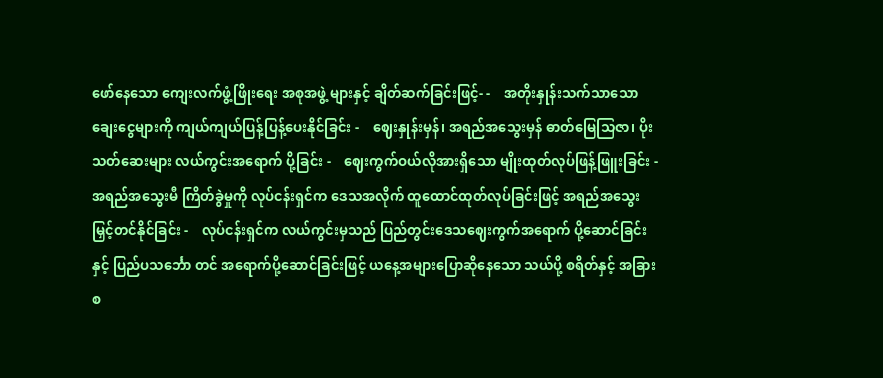ဖော်နေသော ကျေးလက်ဖွံ့ဖြိုးရေး အစုအဖွဲ့ များနှင့် ချိတ်ဆက်ခြင်းဖြင့်- -    အတိုးနှုန်းသက်သာသော ချေးငွေများကို ကျယ်ကျယ်ပြန့်ပြန့်ပေးနိုင်ခြင်း -    ဈေးနှုန်းမှန်၊ အရည်အသွေးမှန် ဓာတ်မြေသြဇာ၊ ပိုးသတ်ဆေးများ လယ်ကွင်းအရောက် ပို့ခြင်း -    ဈေးကွက်ဝယ်လိုအားရှိသော မျိုးထုတ်လုပ်ဖြန့်ဖြူးခြင်း -    အရည်အသွေးမီ ကြိတ်ခွဲမှုကို လုပ်ငန်းရှင်က ဒေသအလိုက် ထူထောင်ထုတ်လုပ်ခြင်းဖြင့် အရည်အသွေး မြှင့်တင်နိုင်ခြင်း -    လုပ်ငန်းရှင်က လယ်ကွင်းမှသည် ပြည်တွင်းဒေသဈေးကွက်အရောက် ပို့ဆောင်ခြင်းနှင့် ပြည်ပသင်္ဘော တင် အရောက်ပို့ဆောင်ခြင်းဖြင့် ယနေ့အများပြောဆိုနေသော သယ်ပို့ စရိတ်နှင့် အခြားစ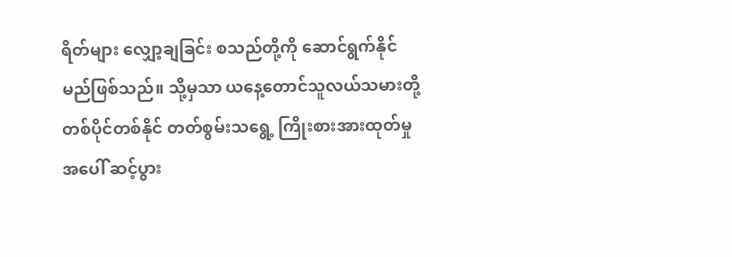ရိတ်များ လျှော့ချခြင်း စသည်တို့ကို ဆောင်ရွက်နိုင်မည်ဖြစ်သည်။ သို့မှသာ ယနေ့တောင်သူလယ်သမားတို့ တစ်ပိုင်တစ်နိုင် တတ်စွမ်းသရွေ့ ကြိုးစားအားထုတ်မှုအပေါ် ဆင့်ပွား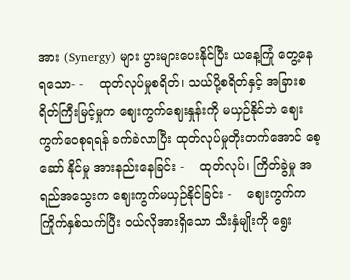အား (Synergy) များ ပွားများပေးနိုင်ပြီး ယနေ့ကြုံ တွေ့နေ ရသော- -    ထုတ်လုပ်မှုစရိတ်၊ သယ်ပို့စရိတ်နှင့် အခြားစရိတ်ကြီးမြင့်မှုက ဈေးကွက်ဈေးနှုန်းကို မယှဉ်နိုင်ဘဲ ဈေးကွက်ဝေစုရရန် ခက်ခဲလာပြီး ထုတ်လုပ်မှုတိုးတက်အောင် စေ့ဆော် နိုင်မှု အားနည်းနေခြင်း -    ထုတ်လုပ်၊ ကြိတ်ခွဲမှု အရည်အသွေးက ဈေးကွက်မယှဉ်နိုင်ခြင်း -    ဈေးကွက်ကကြိုက်နှစ်သက်ပြီး ဝယ်လိုအားရှိသော သီးနှံမျိုးကို ရွေး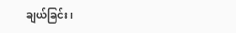ချယ်ခြင်း၊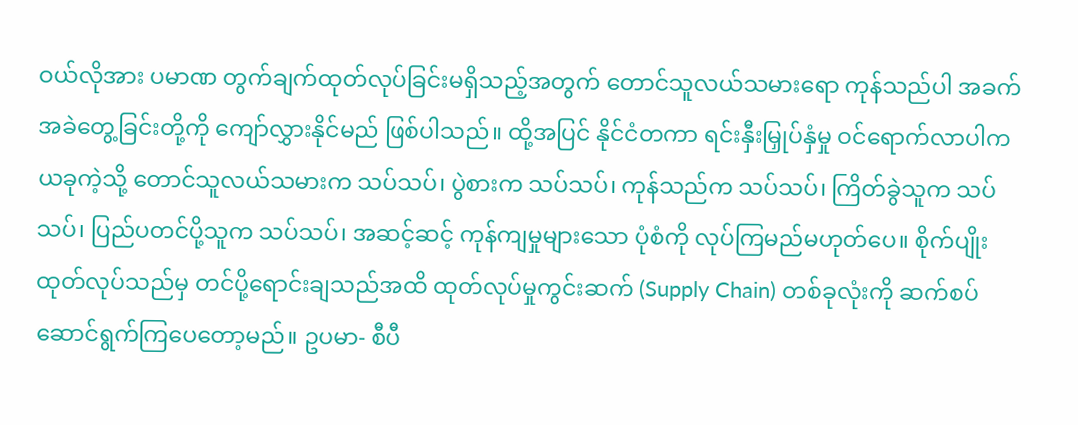ဝယ်လိုအား ပမာဏ တွက်ချက်ထုတ်လုပ်ခြင်းမရှိသည့်အတွက် တောင်သူလယ်သမားရော ကုန်သည်ပါ အခက်အခဲတွေ့ခြင်းတို့ကို ကျော်လွှားနိုင်မည် ဖြစ်ပါသည်။ ထို့အပြင် နိုင်ငံတကာ ရင်းနှီးမြှုပ်နှံမှု ဝင်ရောက်လာပါက ယခုကဲ့သို့ တောင်သူလယ်သမားက သပ်သပ်၊ ပွဲစားက သပ်သပ်၊ ကုန်သည်က သပ်သပ်၊ ကြိတ်ခွဲသူက သပ်သပ်၊ ပြည်ပတင်ပို့သူက သပ်သပ်၊ အဆင့်ဆင့် ကုန်ကျမှုများသော ပုံစံကို လုပ်ကြမည်မဟုတ်ပေ။ စိုက်ပျိုး ထုတ်လုပ်သည်မှ တင်ပို့ရောင်းချသည်အထိ ထုတ်လုပ်မှုကွင်းဆက် (Supply Chain) တစ်ခုလုံးကို ဆက်စပ်ဆောင်ရွက်ကြပေတော့မည်။ ဥပမာ- စီပီ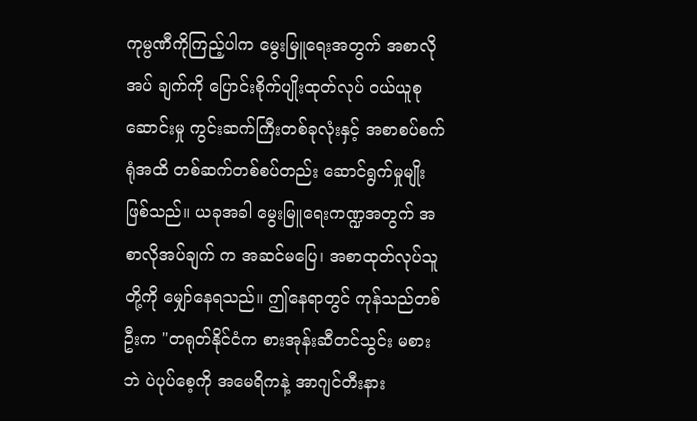ကုမ္ပဏီကိုကြည့်ပါက မွေးမြူရေးအတွက် အစာလိုအပ် ချက်ကို ပြောင်းစိုက်ပျိုးထုတ်လုပ် ဝယ်ယူစုဆောင်းမှု ကွင်းဆက်ကြီးတစ်ခုလုံးနှင့် အစာစပ်စက်ရုံအထိ တစ်ဆက်တစ်စပ်တည်း ဆောင်ရွက်မှုမျိုးဖြစ်သည်။ ယခုအခါ မွေးမြူရေးကဏ္ဍအတွက် အစာလိုအပ်ချက် က အဆင်မပြေ၊ အစာထုတ်လုပ်သူတို့ကို မျှော်နေရသည်။ ဤနေရာတွင် ကုန်သည်တစ်ဦးက "တရုတ်နိုင်ငံက စားအုန်းဆီတင်သွင်း မစားဘဲ ပဲပုပ်စေ့ကို အမေရိကနဲ့ အာဂျင်တီးနား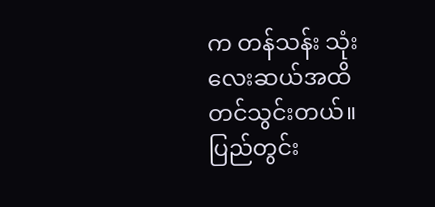က တန်သန်း သုံးလေးဆယ်အထိ တင်သွင်းတယ်။ ပြည်တွင်း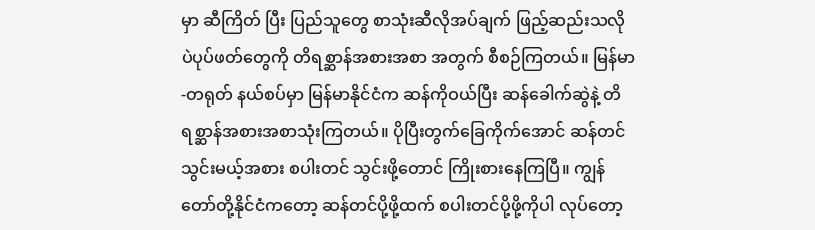မှာ ဆီကြိတ် ပြီး ပြည်သူတွေ စာသုံးဆီလိုအပ်ချက် ဖြည့်ဆည်းသလို ပဲပုပ်ဖတ်တွေကို တိရစ္ဆာန်အစားအစာ အတွက် စီစဉ်ကြတယ်။ မြန်မာ-တရုတ် နယ်စပ်မှာ မြန်မာနိုင်ငံက ဆန်ကိုဝယ်ပြီး ဆန်ခေါက်ဆွဲနဲ့ တိရစ္ဆာန်အစားအစာသုံးကြတယ်။ ပိုပြီးတွက်ခြေကိုက်အောင် ဆန်တင်သွင်းမယ့်အစား စပါးတင် သွင်းဖို့တောင် ကြိုးစားနေကြပြီ။ ကျွန်တော်တို့နိုင်ငံကတော့ ဆန်တင်ပို့ဖို့ထက် စပါးတင်ပို့ဖို့ကိုပါ လုပ်တော့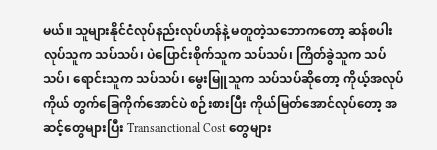မယ်။ သူများနိုင်ငံလုပ်နည်းလုပ်ဟန်နဲ့ မတူတဲ့သဘောကတော့ ဆန်စပါးလုပ်သူက သပ်သပ်၊ ပဲပြောင်းစိုက်သူက သပ်သပ်၊ ကြိတ်ခွဲသူက သပ်သပ်၊ ရောင်းသူက သပ်သပ်၊ မွေးမြူသူက သပ်သပ်ဆိုတော့ ကိုယ့်အလုပ်ကိုယ် တွက်ခြေကိုက်အောင်ပဲ စဉ်းစားပြီး ကိုယ်မြတ်အောင်လုပ်တော့ အဆင့်တွေများပြီး Transanctional Cost တွေများ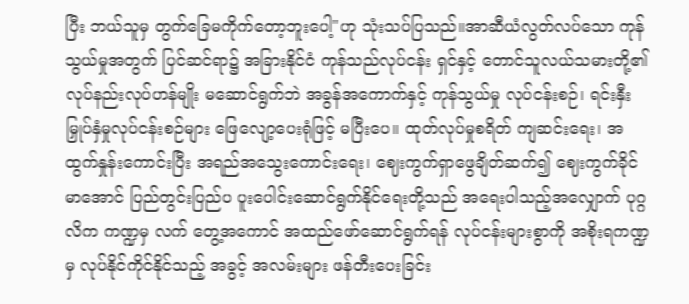ပြီး ဘယ်သူမှ တွက်ခြေမကိုက်တော့ဘူးပေါ့"ဟု သုံးသပ်ပြသည်။အာဆီယံလွတ်လပ်သော ကုန်သွယ်မှုအတွက် ပြင်ဆင်ရာ၌ အခြားနိုင်ငံ ကုန်သည်လုပ်ငန်း ရှင်နှင့် တောင်သူလယ်သမားတို့၏ လုပ်နည်းလုပ်ဟန်မျိုး မဆောင်ရွက်ဘဲ အခွန်အကောက်နှင့် ကုန်သွယ်မှု လုပ်ငန်းစဉ်၊ ရင်းနှီးမြှုပ်နှံမှုလုပ်ငန်းစဉ်များ ဖြေလျော့ပေးရုံဖြင့် မပြီးပေ။ ထုတ်လုပ်မှုစရိတ် ကျဆင်းရေး၊ အထွက်နှုန်းကောင်းပြီး အရည်အသွေးကောင်းရေး၊ ဈေးကွက်ရှာဖွေချိတ်ဆက်၍ ဈေးကွက်ခိုင်မာအောင် ပြည်တွင်းပြည်ပ ပူးပေါင်းဆောင်ရွက်နိုင်ရေးတို့သည် အရေးပါသည့်အလျှောက် ပုဂ္ဂလိက ကဏ္ဍမှ လက် တွေ့အကောင် အထည်ဖော်ဆောင်ရွက်ရန် လုပ်ငန်းများစွာကို အစိုးရကဏ္ဍမှ လုပ်နိုင်ကိုင်နိုင်သည့် အခွင့် အလမ်းများ ဖန်တီးပေးခြင်း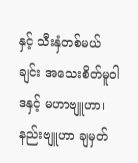နှင့် သီးနှံတစ်မယ်ချင်း အသေးစိတ်မူဝါဒနှင့် မဟာဗျူဟာ၊ နည်းဗျူဟာ ချမှတ်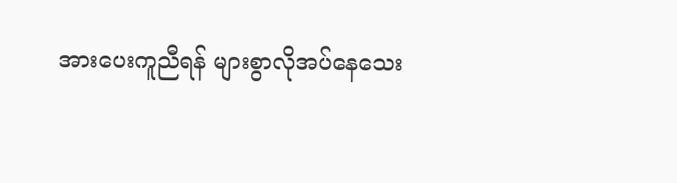အားပေးကူညီရန် များစွာလိုအပ်နေသေး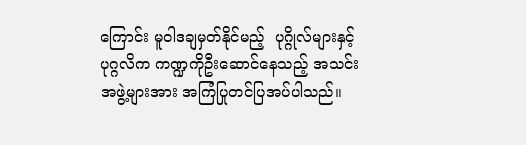ကြောင်း မူဝါဒချမှတ်နိုင်မည့်  ပုဂ္ဂိုလ်များနှင့် ပုဂ္ဂလိက ကဏ္ဍကိုဦးဆောင်နေသည့် အသင်းအဖွဲ့များအား အကြံပြုတင်ပြအပ်ပါသည်။